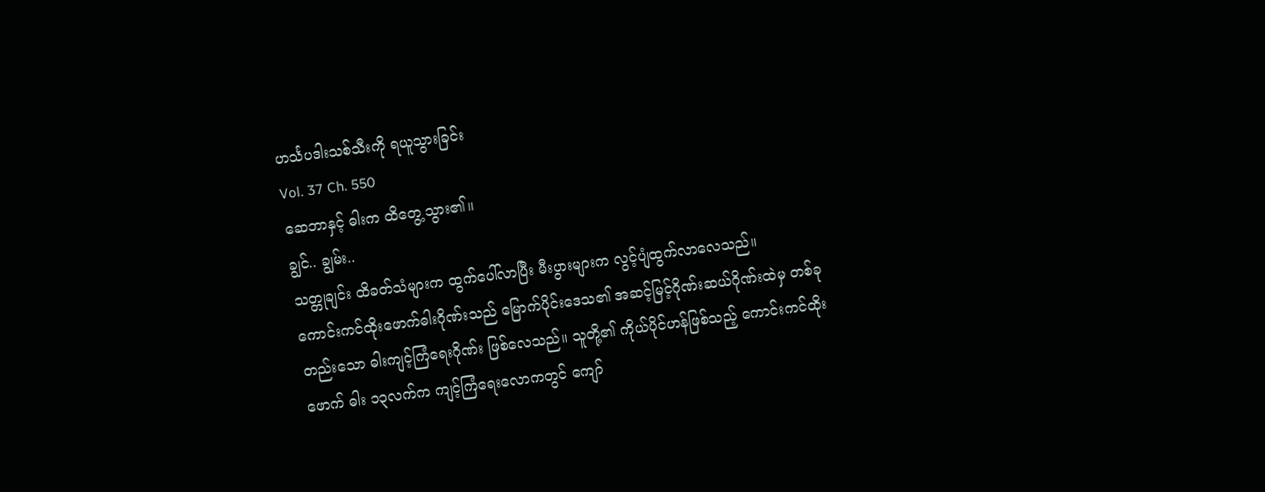ဟင်္သပဒါးသစ်သီးကို ရယူသွားခြင်း
Vol. 37 Ch. 550
ဆေဘာနှင့် ဓါးက ထိတွေ့သွား၏။
ချွင်.. ချွမ်း..
သတ္တုချင်း ထိခတ်သံများက ထွက်ပေါ်လာပြီး မီးပွားများက လွင့်ပျံထွက်လာလေသည်။
ကောင်းကင်ထိုးဖောက်ဓါးဂိုဏ်းသည် မြောက်ပိုင်းဒေသ၏ အဆင့်မြင့်ဂိုဏ်းဆယ်ဂိုဏ်းထဲမှ တစ်ခုတည်းသော ဓါးကျင့်ကြံရေးဂိုဏ်း ဖြစ်လေသည်။ သူတို့၏ ကိုယ်ပိုင်ဟန်ဖြစ်သည့် ကောင်းကင်ထိုးဖောက် ဓါး ၁၃လက်က ကျင့်ကြံရေးလောကတွင် ကျော်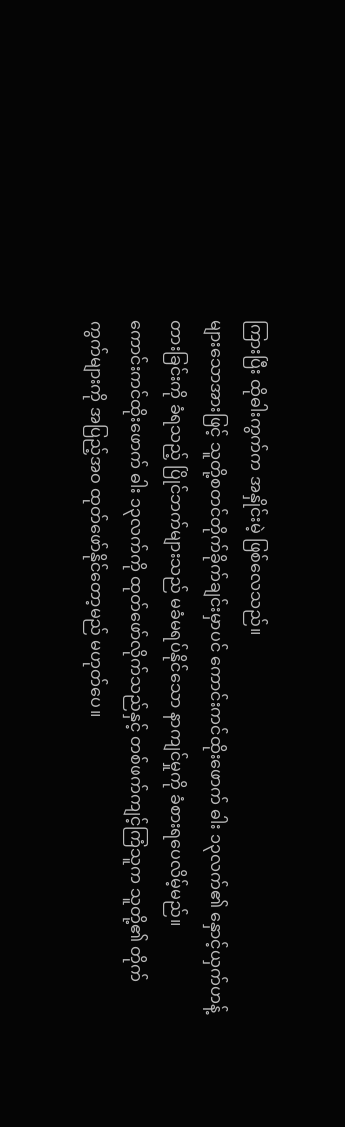ကြားပြီး ထိုဓါးကွက်က အနှိုင်းမဲ့ ဖြစ်လေသည်။
များသောအားဖြင့် သူတို့စတင်တိုက်ခိုက်ချင်းမှာပင် ကောင်းကင်ထိုးဖောက် ဓါး ၁၃လက်၏ နှောင့်ယှက်ဟန့်တားခြင်းကို ခံရသည့် ပြိုင်ဘက်များသည် မခံမရပ်နိုင်သော နာကျင်မှုကို ခံစားရပေလိမ့်မည်။
ကောင်းကင်ထိုးဖောက် ဓါး ၁၃လက်ကို ထုတ်ဖော်လိုက်သည်နှင့် တစ်ဖက်ကျင့်ကြံသူက သူတို့၏ တိုက်ကွက်များကို အပြည့်အဝ ထုတ်ဖော်နိုင်တော့မည် မဟုတ်ပေ။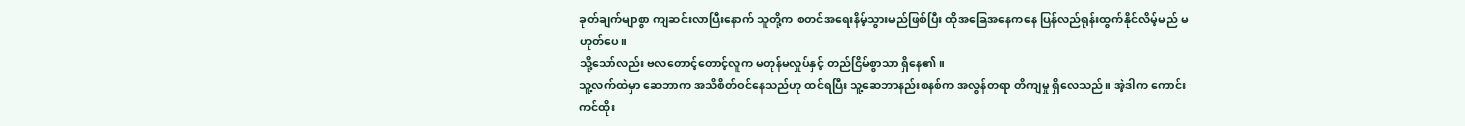ခုတ်ချက်မျာစွာ ကျဆင်းလာပြီးနောက် သူတို့က စတင်အရေးနိမ့်သွားမည်ဖြစ်ပြီး ထိုအခြေအနေကနေ ပြန်လည်ရုန်းထွက်နိုင်လိမ့်မည် မဟုတ်ပေ။
သို့သော်လည်း ဗလတောင့်တောင့်လူက မတုန်မလှုပ်နှင့် တည်ငြိမ်စွာသာ ရှိနေ၏။
သူ့လက်ထဲမှာ ဆေဘာက အသိစိတ်ဝင်နေသည်ဟု ထင်ရပြီး သူ့ဆေဘာနည်းစနစ်က အလွန်တရာ တိကျမှု ရှိလေသည်။ အဲ့ဒါက ကောင်းကင်ထိုး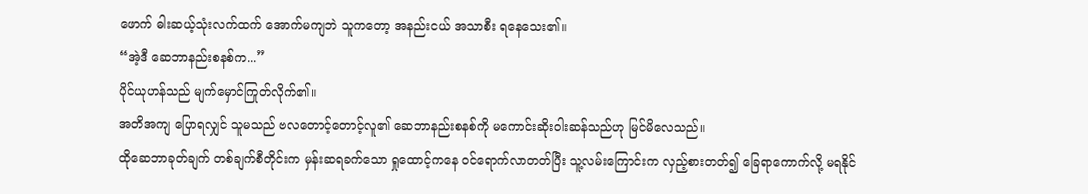ဖောက် ဓါးဆယ့်သုံးလက်ထက် အောက်မကျဘဲ သူကတော့ အနည်းငယ် အသာစီး ရနေသေး၏။
“အဲ့ဒီ ဆေဘာနည်းစနစ်က...”
ပိုင်ယုဟန်သည် မျက်မှောင်ကြုတ်လိုက်၏။
အတိအကျ ပြောရလျှင် သူမသည် ဗလတောင့်တောင့်လူ၏ ဆေဘာနည်းစနစ်ကို မကောင်းဆိုးဝါးဆန်သည်ဟု မြင်မိလေသည်။
ထိုဆေဘာခုတ်ချက် တစ်ချက်စီတိုင်းက မှန်းဆရခက်သော ရှုထောင့်ကနေ ဝင်ရောက်လာတတ်ပြီး သူ့လမ်းကြောင်းက လှည့်စားတတ်၍ ခြေရာကောက်လို့ မရနိုင်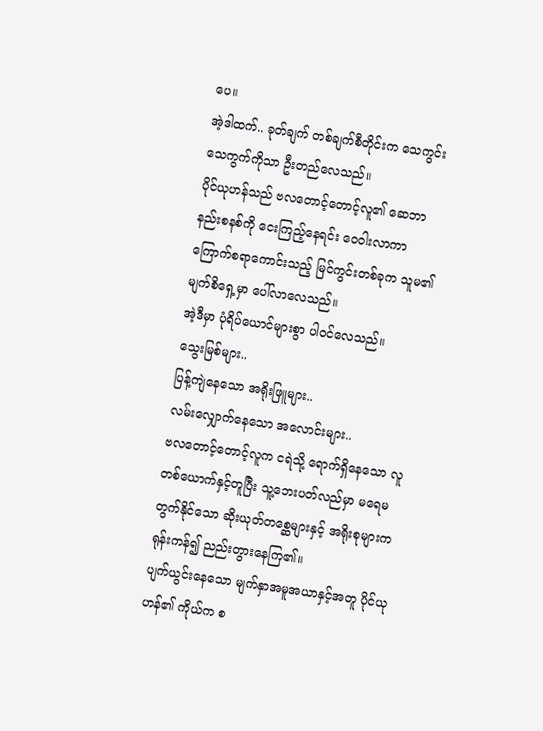ပေ။
အဲ့ဒါထက်.. ခုတ်ချက် တစ်ချက်စီတိုင်းက သေကွင်းသေကွက်ကိုသာ ဦးတည်လေသည်။
ပိုင်ယုဟန်သည် ဗလတောင့်တောင့်လူ၏ ဆေဘာနည်းစနစ်ကို ငေးကြည့်နေရင်း ဝေဝါးလာကာ ကြောက်စရာကောင်းသည့် မြင်ကွင်းတစ်ခုက သူမ၏ မျက်စိရှေ့မှာ ပေါ်လာလေသည်။
အဲ့ဒီမှာ ပုံရိပ်ယောင်များစွာ ပါဝင်လေသည်။
သွေးမြစ်များ..
ပြန့်ကျဲနေသော အရိုးဖြူများ..
လမ်းလျှောက်နေသော အလောင်းများ..
ဗလတောင့်တောင့်လူက ငရဲသို့ ရောက်ရှိနေသော လူတစ်ယောက်နှင့်တူပြီး သူ့ဘေးပတ်လည်မှာ မရေမတွက်နိုင်သော ဆိုးယုတ်တစ္ဆေများနှင့် အရိုးစုများက ရုန်းကန်၍ ညည်းတွားနေကြ၏။
ပျက်ယွင်းနေသော မျက်နှာအမူအယာနှင့်အတူ ပိုင်ယုဟန်၏ ကိုယ်က စ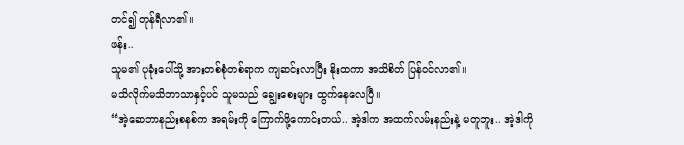တင်၍ တုန်ရီလာ၏။
ဖန်း..
သူမ၏ ပုခုံးပေါ်သို့ အားတစ်စုံတစ်ရာက ကျဆင်းလာပြီး နိုးထကာ အသိစိတ် ပြန်ဝင်လာ၏။
မသိလိုက်မသိဘာသာနှင့်ပင် သူမသည် ချွေးစေးများ ထွက်နေလေပြီ။
“အဲ့ဆေဘာနည်းစနစ်က အရမ်းကို ကြောက်ဖို့ကောင်းတယ်.. အဲ့ဒါက အထက်လမ်းနည်းနဲ့ မတူဘူး.. အဲ့ဒါကို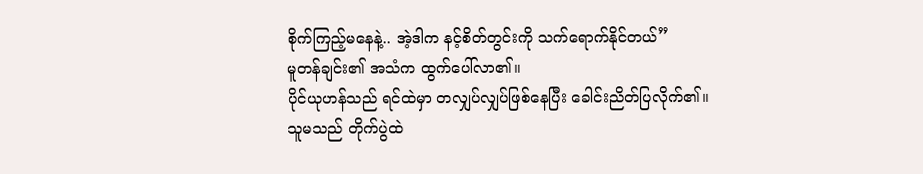စိုက်ကြည့်မနေနဲ့.. အဲ့ဒါက နင့်စိတ်တွင်းကို သက်ရောက်နိုင်တယ်”
မူတန်ချင်း၏ အသံက ထွက်ပေါ်လာ၏။
ပိုင်ယုဟန်သည် ရင်ထဲမှာ တလျှပ်လျှပ်ဖြစ်နေပြီး ခေါင်းညိတ်ပြလိုက်၏။
သူမသည် တိုက်ပွဲထဲ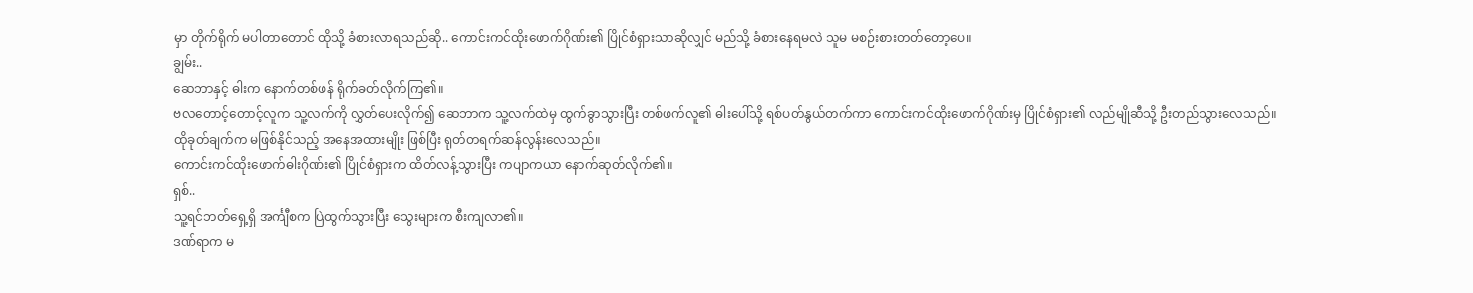မှာ တိုက်ရိုက် မပါတာတောင် ထိုသို့ ခံစားလာရသည်ဆို.. ကောင်းကင်ထိုးဖောက်ဂိုဏ်း၏ ပြိုင်စံရှားသာဆိုလျှင် မည်သို့ ခံစားနေရမလဲ သူမ မစဉ်းစားတတ်တော့ပေ။
ချွမ်း..
ဆေဘာနှင့် ဓါးက နောက်တစ်ဖန် ရိုက်ခတ်လိုက်ကြ၏။
ဗလတောင့်တောင့်လူက သူ့လက်ကို လွှတ်ပေးလိုက်၍ ဆေဘာက သူ့လက်ထဲမှ ထွက်ခွာသွားပြီး တစ်ဖက်လူ၏ ဓါးပေါ်သို့ ရစ်ပတ်နွယ်တက်ကာ ကောင်းကင်ထိုးဖောက်ဂိုဏ်းမှ ပြိုင်စံရှား၏ လည်မျိုဆီသို့ ဦးတည်သွားလေသည်။
ထိုခုတ်ချက်က မဖြစ်နိုင်သည့် အနေအထားမျိုး ဖြစ်ပြီး ရုတ်တရက်ဆန်လွန်းလေသည်။
ကောင်းကင်ထိုးဖောက်ဓါးဂိုဏ်း၏ ပြိုင်စံရှားက ထိတ်လန့်သွားပြီး ကပျာကယာ နောက်ဆုတ်လိုက်၏။
ရှစ်..
သူ့ရင်ဘတ်ရှေ့ရှိ အင်္ကျီစက ပြဲထွက်သွားပြီး သွေးများက စီးကျလာ၏။
ဒဏ်ရာက မ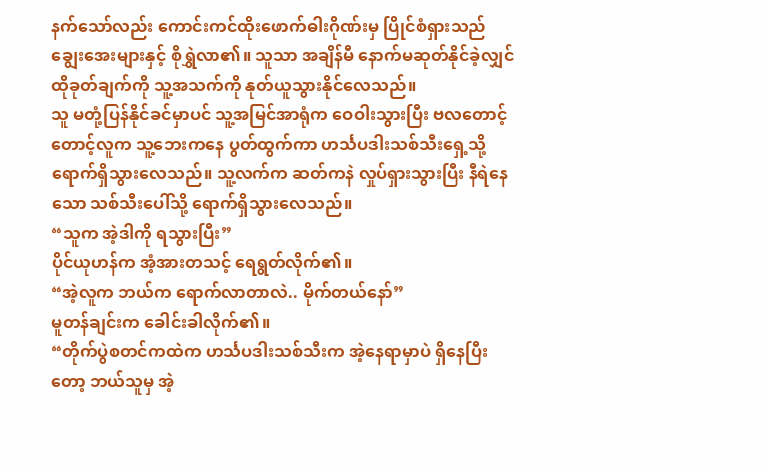နက်သော်လည်း ကောင်းကင်ထိုးဖောက်ဓါးဂိုဏ်းမှ ပြိုင်စံရှားသည် ချွေးအေးများနှင့် စိုရွှဲလာ၏။ သူသာ အချိန်မီ နောက်မဆုတ်နိုင်ခဲ့လျှင် ထိုခုတ်ချက်ကို သူ့အသက်ကို နုတ်ယူသွားနိုင်လေသည်။
သူ မတုံ့ပြန်နိုင်ခင်မှာပင် သူ့အမြင်အာရုံက ဝေဝါးသွားပြီး ဗလတောင့်တောင့်လူက သူ့ဘေးကနေ ပွတ်ထွက်ကာ ဟင်္သပဒါးသစ်သီးရှေ့သို့ ရောက်ရှိသွားလေသည်။ သူ့လက်က ဆတ်ကနဲ လှုပ်ရှားသွားပြီး နီရဲနေသော သစ်သီးပေါ်သို့ ရောက်ရှိသွားလေသည်။
“သူက အဲ့ဒါကို ရသွားပြီး”
ပိုင်ယုဟန်က အံ့အားတသင့် ရေရွတ်လိုက်၏။
“အဲ့လူက ဘယ်က ရောက်လာတာလဲ.. မိုက်တယ်နော်”
မူတန်ချင်းက ခေါင်းခါလိုက်၏။
“တိုက်ပွဲစတင်ကထဲက ဟင်္သပဒါးသစ်သီးက အဲ့နေရာမှာပဲ ရှိနေပြီးတော့ ဘယ်သူမှ အဲ့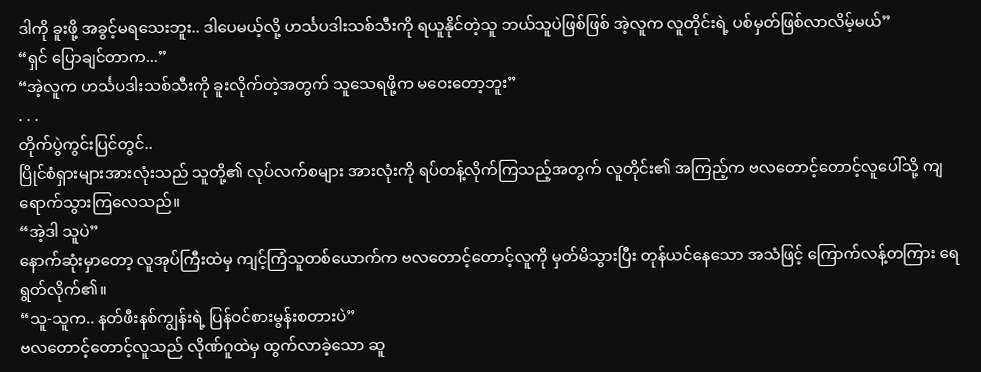ဒါကို ခူးဖို့ အခွင့်မရသေးဘူး.. ဒါပေမယ့်လို့ ဟင်္သပဒါးသစ်သီးကို ရယူနိုင်တဲ့သူ ဘယ်သူပဲဖြစ်ဖြစ် အဲ့လူက လူတိုင်းရဲ့ ပစ်မှတ်ဖြစ်လာလိမ့်မယ်”
“ရှင် ပြောချင်တာက...”
“အဲ့လူက ဟင်္သပဒါးသစ်သီးကို ခူးလိုက်တဲ့အတွက် သူသေရဖို့က မဝေးတော့ဘူး”
. . .
တိုက်ပွဲကွင်းပြင်တွင်..
ပြိုင်စံရှားများအားလုံးသည် သူတို့၏ လုပ်လက်စများ အားလုံးကို ရပ်တန့်လိုက်ကြသည့်အတွက် လူတိုင်း၏ အကြည့်က ဗလတောင့်တောင့်လူပေါ်သို့ ကျရောက်သွားကြလေသည်။
“အဲ့ဒါ သူပဲ”
နောက်ဆုံးမှာတော့ လူအုပ်ကြီးထဲမှ ကျင့်ကြံသူတစ်ယောက်က ဗလတောင့်တောင့်လူကို မှတ်မိသွားပြီး တုန်ယင်နေသော အသံဖြင့် ကြောက်လန့်တကြား ရေရွတ်လိုက်၏။
“သူ-သူက.. နတ်ဖီးနစ်ကျွန်းရဲ့ ပြန်ဝင်စားမွန်းစတားပဲ”
ဗလတောင့်တောင့်လူသည် လိုဏ်ဂူထဲမှ ထွက်လာခဲ့သော ဆူ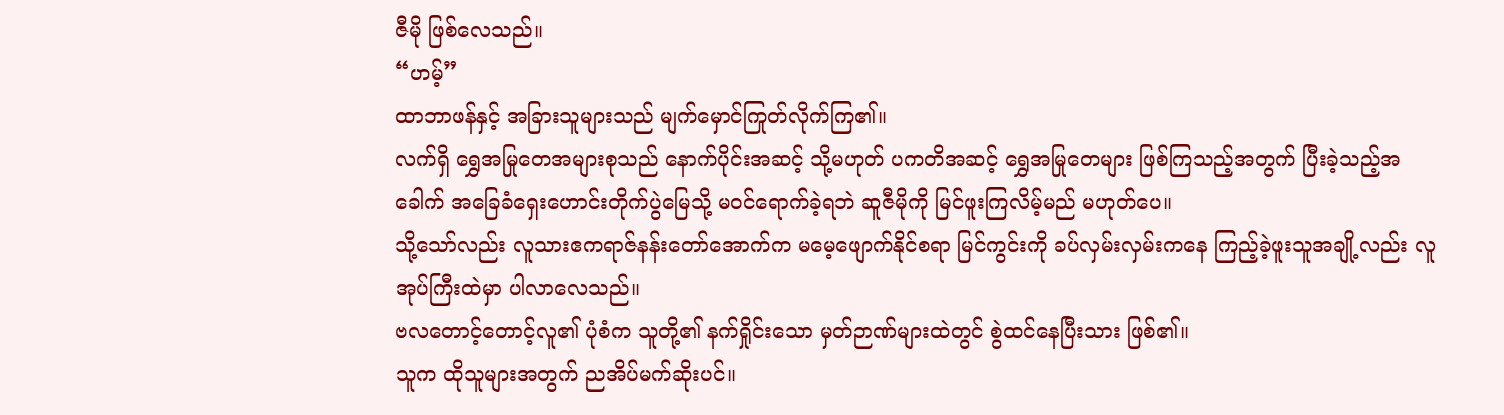ဇီမို ဖြစ်လေသည်။
“ဟမ့်”
ထာဘာဖန်နှင့် အခြားသူများသည် မျက်မှောင်ကြုတ်လိုက်ကြ၏။
လက်ရှိ ရွှေအမြုတေအများစုသည် နောက်ပိုင်းအဆင့် သို့မဟုတ် ပကတိအဆင့် ရွှေအမြုတေများ ဖြစ်ကြသည့်အတွက် ပြီးခဲ့သည့်အခေါက် အခြေခံရှေးဟောင်းတိုက်ပွဲမြေသို့ မဝင်ရောက်ခဲ့ရဘဲ ဆူဇီမိုကို မြင်ဖူးကြလိမ့်မည် မဟုတ်ပေ။
သို့သော်လည်း လူသားဧကရာဇ်နန်းတော်အောက်က မမေ့ဖျောက်နိုင်စရာ မြင်ကွင်းကို ခပ်လှမ်းလှမ်းကနေ ကြည့်ခဲ့ဖူးသူအချို့လည်း လူအုပ်ကြီးထဲမှာ ပါလာလေသည်။
ဗလတောင့်တောင့်လူ၏ ပုံစံက သူတို့၏ နက်ရှိုင်းသော မှတ်ဉာဏ်များထဲတွင် စွဲထင်နေပြီးသား ဖြစ်၏။
သူက ထိုသူများအတွက် ညအိပ်မက်ဆိုးပင်။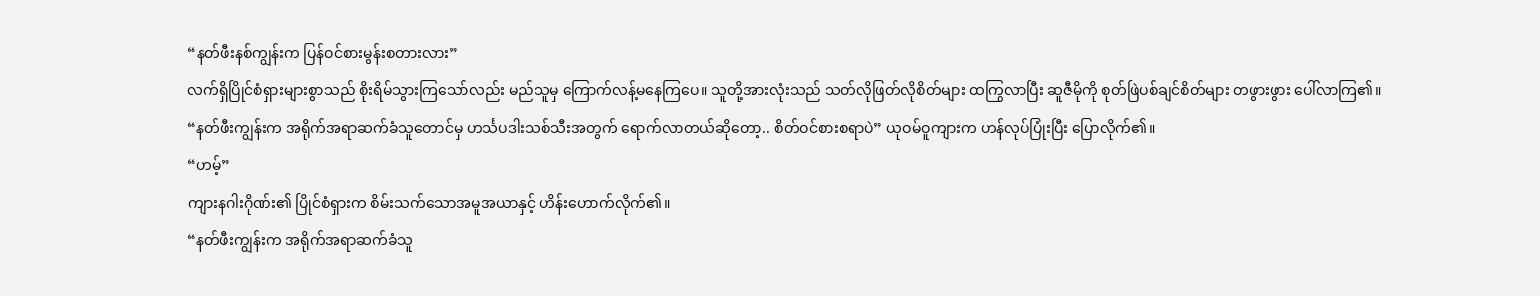“နတ်ဖီးနစ်ကျွန်းက ပြန်ဝင်စားမွန်းစတားလား”
လက်ရှိပြိုင်စံရှားများစွာသည် စိုးရိမ်သွားကြသော်လည်း မည်သူမှ ကြောက်လန့်မနေကြပေ။ သူတို့အားလုံးသည် သတ်လိုဖြတ်လိုစိတ်များ ထကြွလာပြီး ဆူဇီမိုကို စုတ်ဖြဲပစ်ချင်စိတ်များ တဖွားဖွား ပေါ်လာကြ၏။
“နတ်ဖီးကျွန်းက အရိုက်အရာဆက်ခံသူတောင်မှ ဟင်္သပဒါးသစ်သီးအတွက် ရောက်လာတယ်ဆိုတော့.. စိတ်ဝင်စားစရာပဲ” ယုဝမ်ဝူကျားက ဟန်လုပ်ပြုံးပြီး ပြောလိုက်၏။
“ဟမ့်”
ကျားနဂါးဂိုဏ်း၏ ပြိုင်စံရှားက စိမ်းသက်သောအမူအယာနှင့် ဟိန်းဟောက်လိုက်၏။
“နတ်ဖီးကျွန်းက အရိုက်အရာဆက်ခံသူ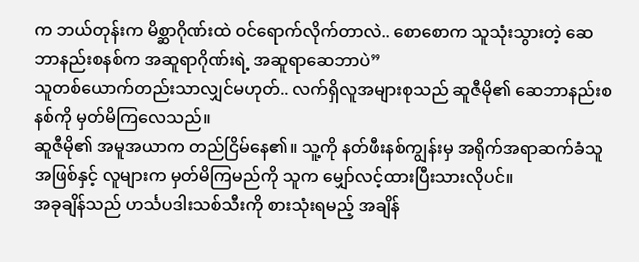က ဘယ်တုန်းက မိစ္ဆာဂိုဏ်းထဲ ဝင်ရောက်လိုက်တာလဲ.. စောစောက သူသုံးသွားတဲ့ ဆေဘာနည်းစနစ်က အဆူရာဂိုဏ်းရဲ့ အဆူရာဆေဘာပဲ”
သူတစ်ယောက်တည်းသာလျှင်မဟုတ်.. လက်ရှိလူအများစုသည် ဆူဇီမို၏ ဆေဘာနည်းစနစ်ကို မှတ်မိကြလေသည်။
ဆူဇီမို၏ အမူအယာက တည်ငြိမ်နေ၏။ သူ့ကို နတ်ဖီးနစ်ကျွန်းမှ အရိုက်အရာဆက်ခံသူအဖြစ်နှင့် လူများက မှတ်မိကြမည်ကို သူက မျှော်လင့်ထားပြီးသားလိုပင်။
အခုချိန်သည် ဟင်္သပဒါးသစ်သီးကို စားသုံးရမည့် အချိန်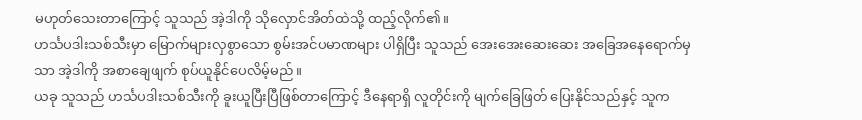မဟုတ်သေးတာကြောင့် သူသည် အဲ့ဒါကို သိုလှောင်အိတ်ထဲသို့ ထည့်လိုက်၏။
ဟင်္သပဒါးသစ်သီးမှာ မြောက်များလှစွာသော စွမ်းအင်ပမာဏများ ပါရှိပြီး သူသည် အေးအေးဆေးဆေး အခြေအနေရောက်မှသာ အဲ့ဒါကို အစာချေဖျက် စုပ်ယူနိုင်ပေလိမ့်မည်။
ယခု သူသည် ဟင်္သပဒါးသစ်သီးကို ခူးယူပြီးပြီဖြစ်တာကြောင့် ဒီနေရာရှိ လူတိုင်းကို မျက်ခြေဖြတ် ပြေးနိုင်သည်နှင့် သူက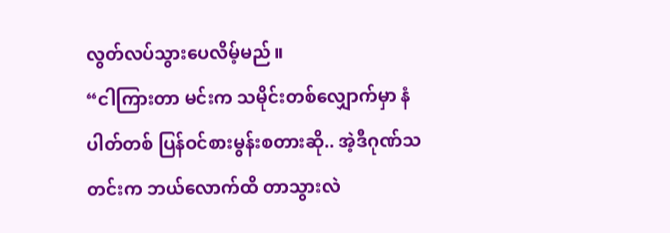လွတ်လပ်သွားပေလိမ့်မည်။
“ငါကြားတာ မင်းက သမိုင်းတစ်လျှောက်မှာ နံပါတ်တစ် ပြန်ဝင်စားမွန်းစတားဆို.. အဲ့ဒီဂုဏ်သတင်းက ဘယ်လောက်ထိ တာသွားလဲ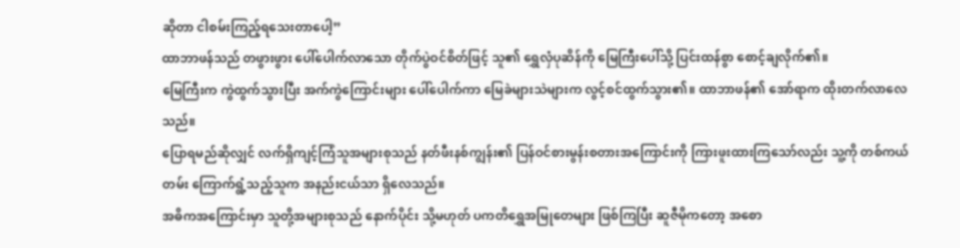ဆိုတာ ငါစမ်းကြည့်ရသေးတာပေါ့”
ထာဘာဖန်သည် တဖွားဖွား ပေါ်ပေါက်လာသော တိုက်ပွဲဝင်စိတ်ဖြင့် သူ၏ ရွှေလှံပုဆိန်ကို မြေကြီးပေါ်သို့ ပြင်းထန်စွာ စောင့်ချလိုက်၏။
မြေကြီးက ကွဲထွက်သွားပြီး အက်ကွဲကြောင်းများ ပေါ်ပေါက်ကာ မြေခဲများသဲများက လွင့်စင်ထွက်သွား၏။ ထာဘာဖန်၏ အော်ရာက ထိုးတက်လာလေသည်။
ပြောရမည်ဆိုလျှင် လက်ရှိကျင့်ကြံသူအများစုသည် နတ်ဖီးနစ်ကျွန်း၏ ပြန်ဝင်စားမွန်းစတားအကြောင်းကို ကြားဖူးထားကြသော်လည်း သူ့ကို တစ်ကယ်တမ်း ကြောက်ရွံ့သည့်သူက အနည်းငယ်သာ ရှိလေသည်။
အဓိကအကြောင်းမှာ သူတို့အများစုသည် နောက်ပိုင်း သို့မဟုတ် ပကတိရွှေအမြုတေများ ဖြစ်ကြပြီး ဆူဇီမိုကတော့ အစော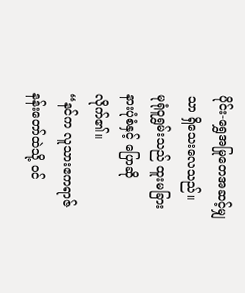ပိုင်း-ရွှေအမြုတေအဆင့်မျှသာ ရှိသေးလေသည်။
မုရုံဝူရွှမ်းသည် ထူးမခြားနားပုံစံနှင့် ပြောဆိုလိုက်၏။
“နင်က လူသားဧကရာဇ်နန်းတော်ထဲသို့ ဝင်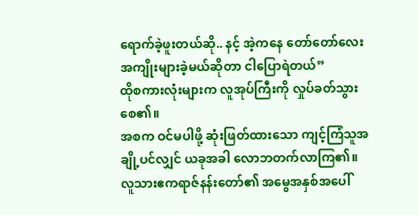ရောက်ခဲ့ဖူးတယ်ဆို.. နင့် အဲ့ကနေ တော်တော်လေး အကျိုးများခဲ့မယ်ဆိုတာ ငါပြောရဲတယ်”
ထိုစကားလုံးများက လူအုပ်ကြီးကို လှုပ်ခတ်သွားစေ၏။
အစက ဝင်မပါဖို့ ဆုံးဖြတ်ထားသော ကျင့်ကြံသူအချို့ပင်လျှင် ယခုအခါ လောဘတက်လာကြ၏။
လူသားဧကရာဇ်နန်းတော်၏ အမွေအနှစ်အပေါ်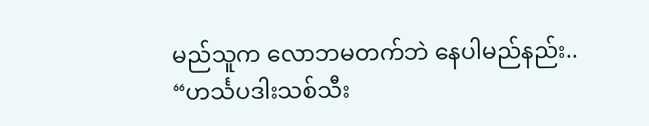မည်သူက လောဘမတက်ဘဲ နေပါမည်နည်း..
“ဟင်္သပဒါးသစ်သီး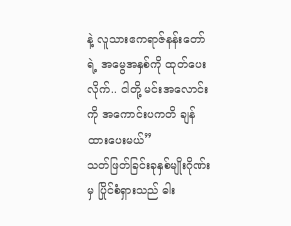နဲ့ လူသားဧကရာဇ်နန်းတော်ရဲ့ အမွေအနှစ်ကို ထုတ်ပေးလိုက်.. ငါတို့ မင်းအလောင်းကို အကောင်းပကတိ ချန်ထားပေးမယ်”
သတ်ဖြတ်ခြင်းခုနှစ်မျိုးဂိုဏ်းမှ ပြိုင်စံရှားသည် ဓါး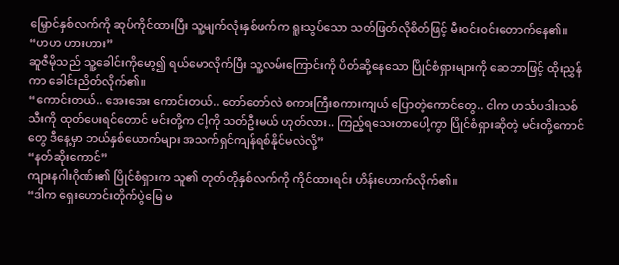မြှောင်နှစ်လက်ကို ဆုပ်ကိုင်ထားပြီး သူ့မျက်လုံးနှစ်ဖက်က ရူးသွပ်သော သတ်ဖြတ်လိုစိတ်ဖြင့် မီးဝင်းဝင်းတောက်နေ၏။
“ဟဟ ဟားဟား”
ဆူဇီမိုသည် သူ့ခေါင်းကိုမော့၍ ရယ်မောလိုက်ပြီး သူ့လမ်းကြောင်းကို ပိတ်ဆို့နေသော ပြိုင်စံရှားများကို ဆေဘာဖြင့် ထိုးညွှန်ကာ ခေါင်းညိတ်လိုက်၏။
“ကောင်းတယ်.. အေးအေး ကောင်းတယ်.. တော်တော်လဲ စကားကြီးစကားကျယ် ပြောတဲ့ကောင်တွေ.. ငါက ဟင်္သပဒါးသစ်သီးကို ထုတ်ပေးရင်တောင် မင်းတို့က ငါ့ကို သတ်ဦးမယ် ဟုတ်လား.. ကြည့်ရသေးတာပေါ့ကွာ ပြိုင်စံရှားဆိုတဲ့ မင်းတို့ကောင်တွေ ဒီနေ့မှာ ဘယ်နှစ်ယောက်များ အသက်ရှင်ကျန်ရစ်နိုင်မလဲလို့”
“နတ်ဆိုးကောင်”
ကျားနဂါးဂိုဏ်း၏ ပြိုင်စံရှားက သူ၏ တုတ်တိုနှစ်လက်ကို ကိုင်ထားရင်း ဟိန်းဟောက်လိုက်၏။
“ဒါက ရှေးဟောင်းတိုက်ပွဲမြေ မ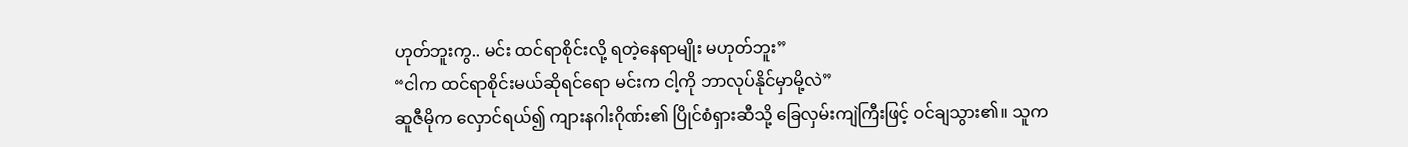ဟုတ်ဘူးကွ.. မင်း ထင်ရာစိုင်းလို့ ရတဲ့နေရာမျိုး မဟုတ်ဘူး”
“ငါက ထင်ရာစိုင်းမယ်ဆိုရင်ရော မင်းက ငါ့ကို ဘာလုပ်နိုင်မှာမို့လဲ”
ဆူဇီမိုက လှောင်ရယ်၍ ကျားနဂါးဂိုဏ်း၏ ပြိုင်စံရှားဆီသို့ ခြေလှမ်းကျဲကြီးဖြင့် ဝင်ချသွား၏။ သူက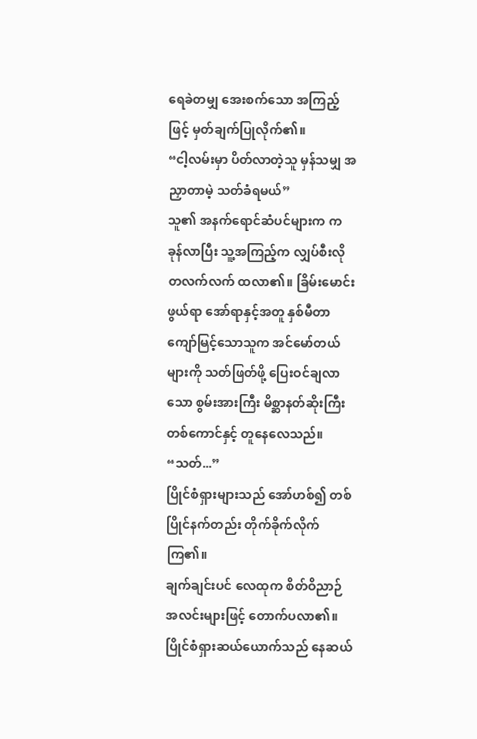ရေခဲတမျှ အေးစက်သော အကြည့်ဖြင့် မှတ်ချက်ပြုလိုက်၏။
“ငါ့လမ်းမှာ ပိတ်လာတဲ့သူ မှန်သမျှ အညှာတာမဲ့ သတ်ခံရမယ်”
သူ၏ အနက်ရောင်ဆံပင်များက ကခုန်လာပြီး သူ့အကြည့်က လျှပ်စီးလို တလက်လက် ထလာ၏။ ခြိမ်းမောင်းဖွယ်ရာ အော်ရာနှင့်အတူ နှစ်မီတာကျော်မြင့်သောသူက အင်မော်တယ်များကို သတ်ဖြတ်ဖို့ ပြေးဝင်ချလာသော စွမ်းအားကြီး မိစ္ဆာနတ်ဆိုးကြီးတစ်ကောင်နှင့် တူနေလေသည်။
“သတ်...”
ပြိုင်စံရှားများသည် အော်ဟစ်၍ တစ်ပြိုင်နက်တည်း တိုက်ခိုက်လိုက်ကြ၏။
ချက်ချင်းပင် လေထုက စိတ်ဝိညာဉ်အလင်းများဖြင့် တောက်ပလာ၏။
ပြိုင်စံရှားဆယ်ယောက်သည် နေဆယ်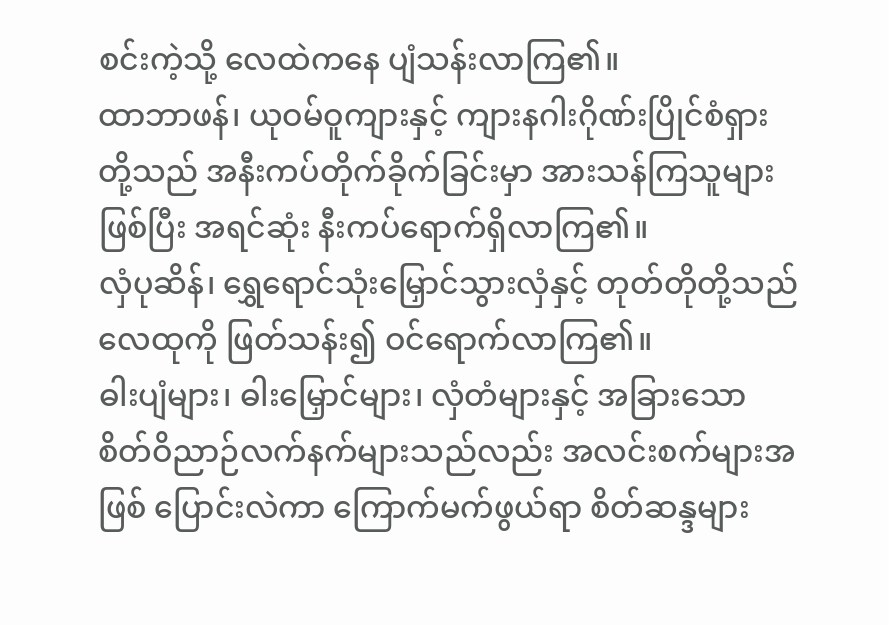စင်းကဲ့သို့ လေထဲကနေ ပျံသန်းလာကြ၏။
ထာဘာဖန်၊ ယုဝမ်ဝူကျားနှင့် ကျားနဂါးဂိုဏ်းပြိုင်စံရှားတို့သည် အနီးကပ်တိုက်ခိုက်ခြင်းမှာ အားသန်ကြသူများဖြစ်ပြီး အရင်ဆုံး နီးကပ်ရောက်ရှိလာကြ၏။
လှံပုဆိန်၊ ရွှေရောင်သုံးမြှောင်သွားလှံနှင့် တုတ်တိုတို့သည် လေထုကို ဖြတ်သန်း၍ ဝင်ရောက်လာကြ၏။
ဓါးပျံများ၊ ဓါးမြှောင်များ၊ လှံတံများနှင့် အခြားသော စိတ်ဝိညာဉ်လက်နက်များသည်လည်း အလင်းစက်များအဖြစ် ပြောင်းလဲကာ ကြောက်မက်ဖွယ်ရာ စိတ်ဆန္ဒများ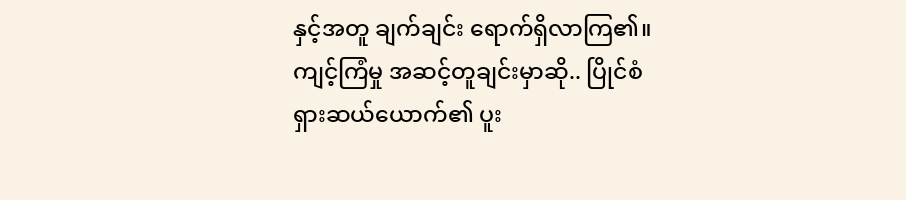နှင့်အတူ ချက်ချင်း ရောက်ရှိလာကြ၏။
ကျင့်ကြံမှု အဆင့်တူချင်းမှာဆို.. ပြိုင်စံရှားဆယ်ယောက်၏ ပူး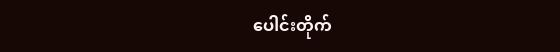ပေါင်းတိုက်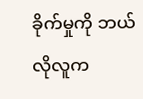ခိုက်မှုကို ဘယ်လိုလူက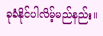ခုခံနိုင်ပါလိမ့်မည်နည်း။